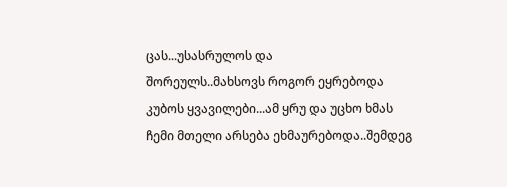ცას...უსასრულოს და
შორეულს..მახსოვს როგორ ეყრებოდა
კუბოს ყვავილები...ამ ყრუ და უცხო ხმას
ჩემი მთელი არსება ეხმაურებოდა..შემდეგ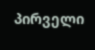პირველი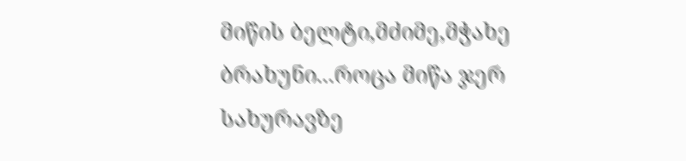მიწის ბელტი,მძიმე,მჭახე
ბრახუნი...როცა მიწა ჯერ სახურავზე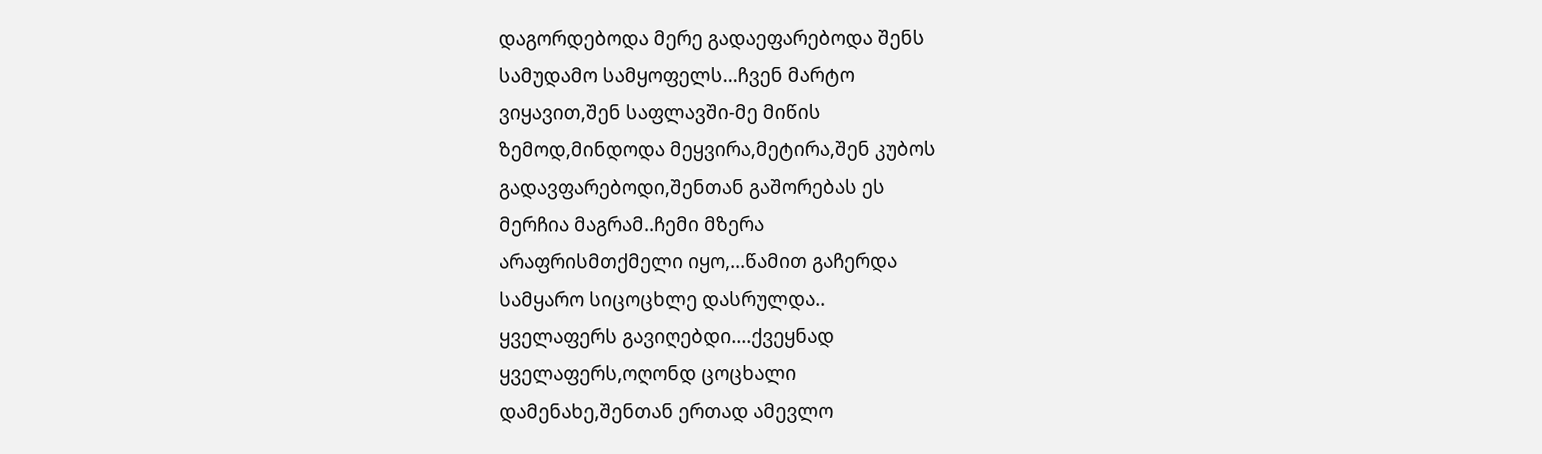დაგორდებოდა მერე გადაეფარებოდა შენს
სამუდამო სამყოფელს...ჩვენ მარტო
ვიყავით,შენ საფლავში-მე მიწის
ზემოდ,მინდოდა მეყვირა,მეტირა,შენ კუბოს
გადავფარებოდი,შენთან გაშორებას ეს
მერჩია მაგრამ..ჩემი მზერა
არაფრისმთქმელი იყო,...წამით გაჩერდა
სამყარო სიცოცხლე დასრულდა..
ყველაფერს გავიღებდი....ქვეყნად
ყველაფერს,ოღონდ ცოცხალი
დამენახე,შენთან ერთად ამევლო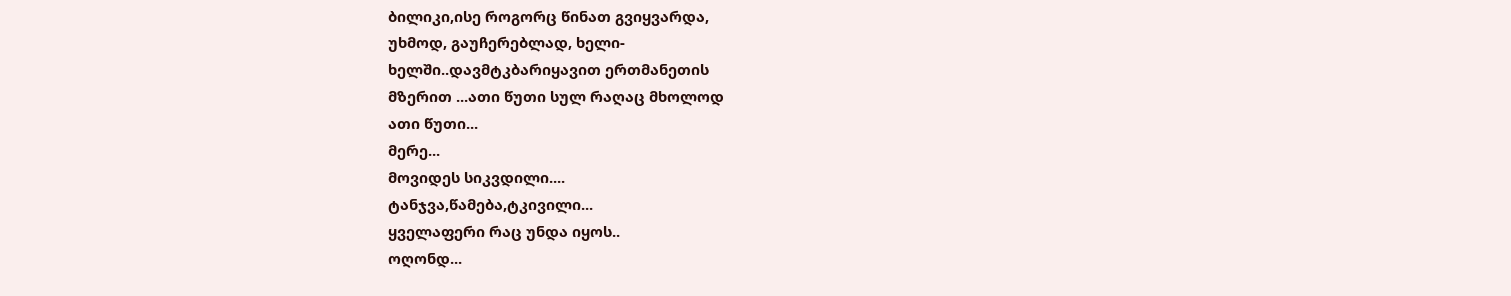ბილიკი,ისე როგორც წინათ გვიყვარდა,
უხმოდ, გაუჩერებლად, ხელი-
ხელში..დავმტკბარიყავით ერთმანეთის
მზერით ...ათი წუთი სულ რაღაც მხოლოდ
ათი წუთი...
მერე...
მოვიდეს სიკვდილი....
ტანჯვა,წამება,ტკივილი...
ყველაფერი რაც უნდა იყოს..
ოღონდ...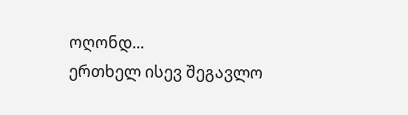ოღონდ...
ერთხელ ისევ შეგავლო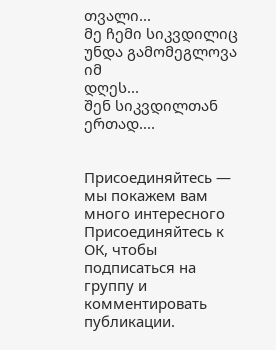თვალი...
მე ჩემი სიკვდილიც უნდა გამომეგლოვა იმ
დღეს...
შენ სიკვდილთან ერთად....


Присоединяйтесь — мы покажем вам много интересного
Присоединяйтесь к ОК, чтобы подписаться на группу и комментировать публикации.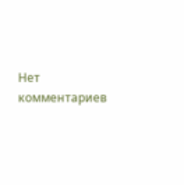Нет комментариев